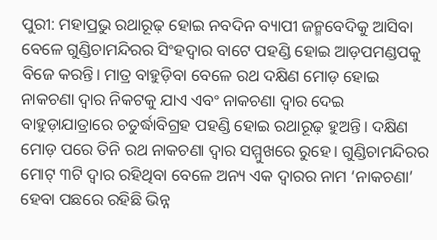ପୁରୀ: ମହାପ୍ରଭୁ ରଥାରୂଢ଼ ହୋଇ ନବଦିନ ବ୍ୟାପୀ ଜନ୍ମବେଦିକୁ ଆସିବା ବେଳେ ଗୁଣ୍ଡିଚାମନ୍ଦିରର ସିଂହଦ୍ବାର ବାଟେ ପହଣ୍ଡି ହୋଇ ଆଡ଼ପମଣ୍ଡପକୁ ବିଜେ କରନ୍ତି। ମାତ୍ର ବାହୁଡ଼ିବା ବେଳେ ରଥ ଦକ୍ଷିଣ ମୋଡ଼ ହୋଇ ନାକଚଣା ଦ୍ବାର ନିକଟକୁ ଯାଏ ଏବଂ ନାକଚଣା ଦ୍ବାର ଦେଇ ବାହୁଡ଼ାଯାତ୍ରାରେ ଚତୁର୍ଦ୍ଧାବିଗ୍ରହ ପହଣ୍ଡି ହୋଇ ରଥାରୂଢ଼ ହୁଅନ୍ତି। ଦକ୍ଷିଣ ମୋଡ଼ ପରେ ତିନି ରଥ ନାକଚଣା ଦ୍ବାର ସମ୍ମୁଖରେ ରୁହେ। ଗୁଣ୍ଡିଚାମନ୍ଦିରର ମୋଟ୍ ୩ଟି ଦ୍ବାର ରହିଥିବା ବେଳେ ଅନ୍ୟ ଏକ ଦ୍ବାରର ନାମ ‘ନାକଚଣା’ ହେବା ପଛରେ ରହିଛି ଭିନ୍ନ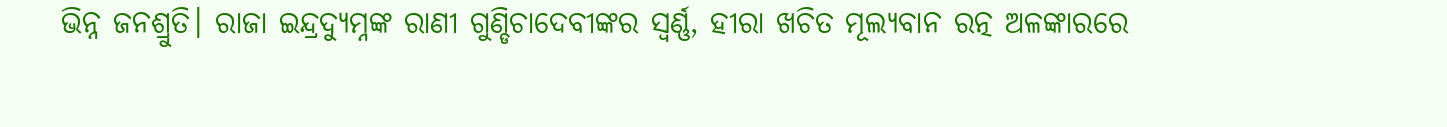ଭିନ୍ନ ଜନଶ୍ରୁତି। ରାଜା ଇନ୍ଦ୍ରଦ୍ୟୁମ୍ନଙ୍କ ରାଣୀ ଗୁଣ୍ଡିଚାଦେବୀଙ୍କର ସ୍ବର୍ଣ୍ଣ, ହୀରା ଖଚିତ ମୂଲ୍ୟବାନ ରତ୍ନ ଅଳଙ୍କାରରେ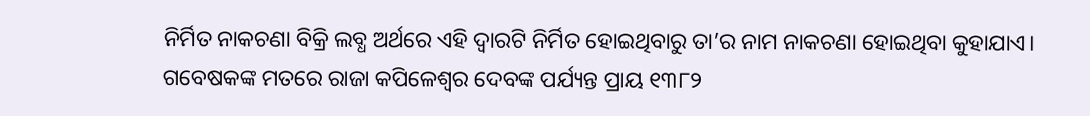ନିର୍ମିତ ନାକଚଣା ବିକ୍ରି ଲବ୍ଧ ଅର୍ଥରେ ଏହି ଦ୍ବାରଟି ନିର୍ମିତ ହୋଇଥିବାରୁ ତା’ର ନାମ ନାକଚଣା ହୋଇଥିବା କୁହାଯାଏ।
ଗବେଷକଙ୍କ ମତରେ ରାଜା କପିଳେଶ୍ବର ଦେବଙ୍କ ପର୍ଯ୍ୟନ୍ତ ପ୍ରାୟ ୧୩୮୨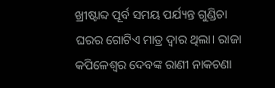ଖ୍ରୀଷ୍ଟାବ୍ଦ ପୂର୍ବ ସମୟ ପର୍ଯ୍ୟନ୍ତ ଗୁଣ୍ଡିଚା ଘରର ଗୋଟିଏ ମାତ୍ର ଦ୍ବାର ଥିଲା। ରାଜା କପିଳେଶ୍ବର ଦେବଙ୍କ ରାଣୀ ନାକଚଣା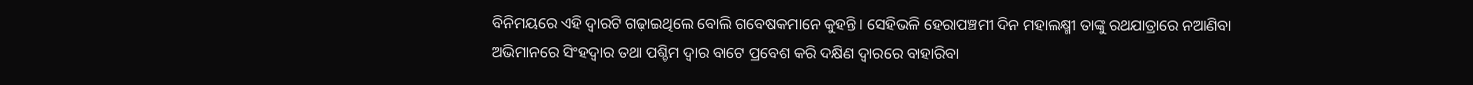ବିନିମୟରେ ଏହି ଦ୍ବାରଟି ଗଢ଼ାଇଥିଲେ ବୋଲି ଗବେଷକମାନେ କୁହନ୍ତି। ସେହିଭଳି ହେରାପଞ୍ଚମୀ ଦିନ ମହାଲକ୍ଷ୍ମୀ ତାଙ୍କୁ ରଥଯାତ୍ରାରେ ନଆଣିବା ଅଭିମାନରେ ସିଂହଦ୍ବାର ତଥା ପଶ୍ଚିମ ଦ୍ବାର ବାଟେ ପ୍ରବେଶ କରି ଦକ୍ଷିଣ ଦ୍ବାରରେ ବାହାରିବା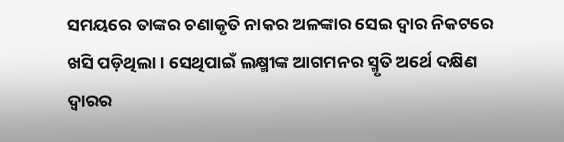ସମୟରେ ତାଙ୍କର ଚଣାକୃତି ନାକର ଅଳଙ୍କାର ସେଇ ଦ୍ବାର ନିକଟରେ ଖସି ପଡ଼ିଥିଲା। ସେଥିପାଇଁ ଲକ୍ଷ୍ମୀଙ୍କ ଆଗମନର ସ୍ମୃତି ଅର୍ଥେ ଦକ୍ଷିଣ ଦ୍ବାରର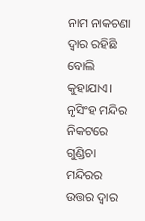ନାମ ନାକଚଣା ଦ୍ବାର ରହିଛି ବୋଲି କୁହାଯାଏ। ନୃସିଂହ ମନ୍ଦିର ନିକଟରେ ଗୁଣ୍ଡିଚା ମନ୍ଦିରର ଉତ୍ତର ଦ୍ବାର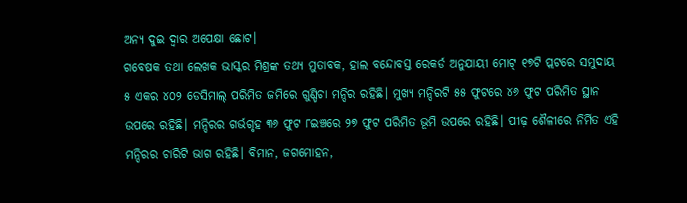ଅନ୍ୟ ଦୁଇ ଦ୍ବାର ଅପେକ୍ଷା ଛୋଟ।
ଗବେଷକ ତଥା ଲେଖକ ଭାସ୍କର ମିଶ୍ରଙ୍କ ତଥ୍ୟ ମୁତାବକ, ହାଲ ବନ୍ଦୋବସ୍ତ ରେକର୍ଡ ଅନୁଯାୟୀ ମୋଟ୍ ୧୭ଟି ପ୍ଲଟରେ ସମୁଦାୟ ୫ ଏକର ୪୦୨ ଡେସିମାଲ୍ ପରିମିତ ଜମିରେ ଗୁଣ୍ଡିଚା ମନ୍ଦିର ରହିଛି। ମୁଖ୍ୟ ମନ୍ଦିରଟି ୫୫ ଫୁଟରେ ୪୬ ଫୁଟ ପରିମିତ ସ୍ଥାନ ଉପରେ ରହିଛି। ମନ୍ଦିରର ଗର୍ଭଗୃହ ୩୬ ଫୁଟ ୮ଇଞ୍ଚରେ ୨୭ ଫୁଟ ପରିମିତ ଭୂମି ଉପରେ ରହିଛି। ପୀଢ଼ ଶୈଳୀରେ ନିର୍ମିତ ଏହି ମନ୍ଦିରର ଚାରିଟି ଭାଗ ରହିଛି। ବିମାନ, ଜଗମୋହନ,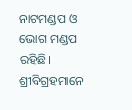ନାଟମଣ୍ଡପ ଓ ଭୋଗ ମଣ୍ଡପ ରହିଛି। ଶ୍ରୀବିଗ୍ରହମାନେ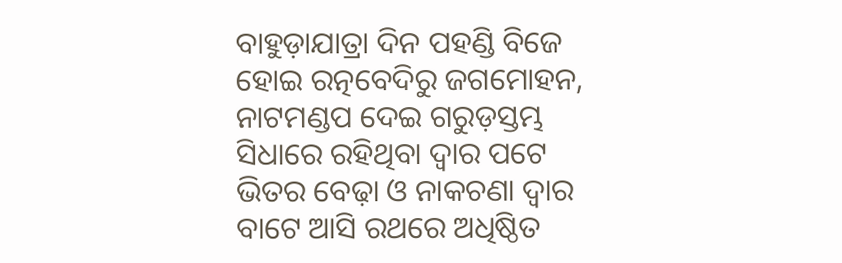ବାହୁଡ଼ାଯାତ୍ରା ଦିନ ପହଣ୍ଡି ବିଜେ ହୋଇ ରତ୍ନବେଦିରୁ ଜଗମୋହନ, ନାଟମଣ୍ଡପ ଦେଇ ଗରୁଡ଼ସ୍ତମ୍ଭ ସିଧାରେ ରହିଥିବା ଦ୍ବାର ପଟେ ଭିତର ବେଢ଼ା ଓ ନାକଚଣା ଦ୍ବାର ବାଟେ ଆସି ରଥରେ ଅଧିଷ୍ଠିତ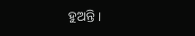ହୁଅନ୍ତି।